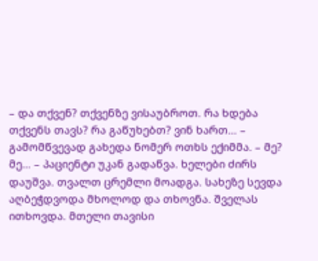– და თქვენ? თქვენზე ვისაუბროთ. რა ხდება თქვენს თავს? რა გაწუხებთ? ვინ ხართ… – გამომწვევად გახედა ნომერ ოთხს ექიმმა. – მე? მე… – პაციენტი უკან გადაწვა. ხელები ძირს დაუშვა. თვალთ ცრემლი მოადგა. სახეზე სევდა აღბეჭდვოდა მხოლოდ და თხოვნა. შველას ითხოვდა. მთელი თავისი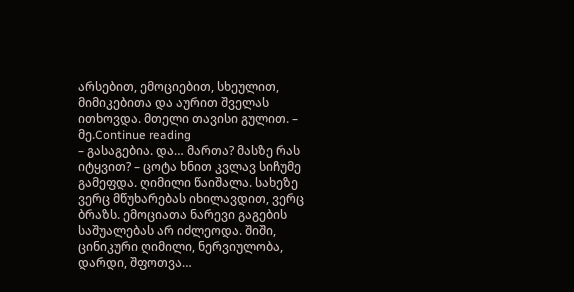არსებით, ემოციებით, სხეულით, მიმიკებითა და აურით შველას ითხოვდა. მთელი თავისი გულით. – მე.Continue reading
– გასაგებია. და… მართა? მასზე რას იტყვით? – ცოტა ხნით კვლავ სიჩუმე გამეფდა. ღიმილი წაიშალა. სახეზე ვერც მწუხარებას იხილავდით, ვერც ბრაზს. ემოციათა ნარევი გაგების საშუალებას არ იძლეოდა. შიში, ცინიკური ღიმილი, ნერვიულობა, დარდი, შფოთვა…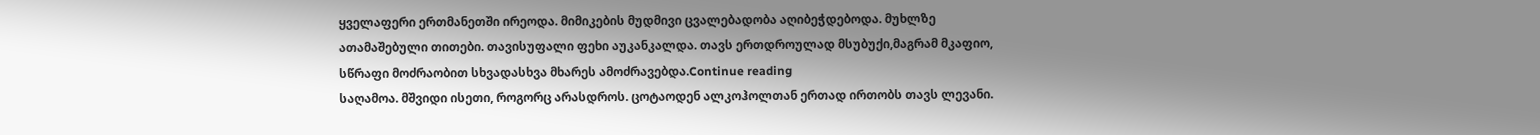ყველაფერი ერთმანეთში ირეოდა. მიმიკების მუდმივი ცვალებადობა აღიბეჭდებოდა. მუხლზე ათამაშებული თითები. თავისუფალი ფეხი აუკანკალდა. თავს ერთდროულად მსუბუქი,მაგრამ მკაფიო, სწრაფი მოძრაობით სხვადასხვა მხარეს ამოძრავებდა.Continue reading
საღამოა. მშვიდი ისეთი, როგორც არასდროს. ცოტაოდენ ალკოჰოლთან ერთად ირთობს თავს ლევანი.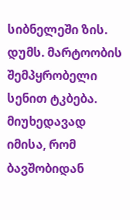სიბნელეში ზის. დუმს. მარტოობის შემპყრობელი სენით ტკბება. მიუხედავად იმისა, რომ ბავშობიდან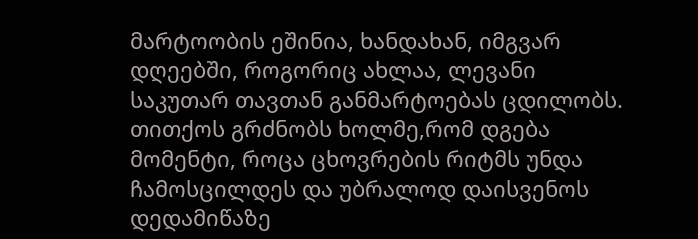მარტოობის ეშინია, ხანდახან, იმგვარ დღეებში, როგორიც ახლაა, ლევანი საკუთარ თავთან განმარტოებას ცდილობს. თითქოს გრძნობს ხოლმე,რომ დგება მომენტი, როცა ცხოვრების რიტმს უნდა ჩამოსცილდეს და უბრალოდ დაისვენოს დედამიწაზე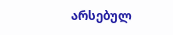არსებულ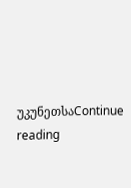უკუნეთსაContinue reading